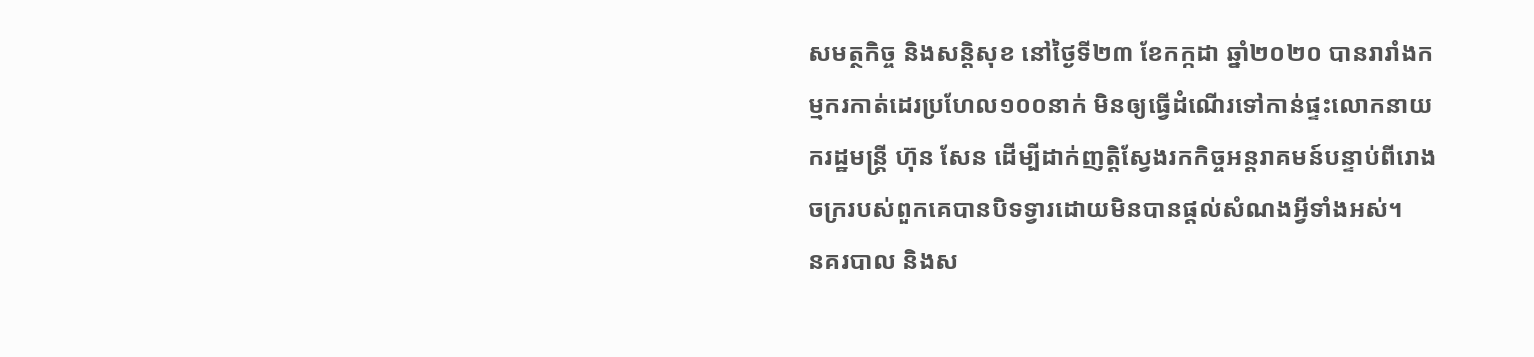សមត្ថកិច្ច និងសន្តិសុខ នៅថ្ងៃទី២៣ ខែកក្កដា ឆ្នាំ២០២០ បានរារាំងកម្មករកាត់ដេរប្រហែល១០០នាក់ មិនឲ្យធ្វើដំណើរទៅកាន់ផ្ទះលោកនាយករដ្ឋមន្ត្រី ហ៊ុន សែន ដើម្បីដាក់ញត្តិស្វែងរកកិច្ចអន្តរាគមន៍បន្ទាប់ពីរោងចក្ររបស់ពួកគេបានបិទទ្វារដោយមិនបានផ្ដល់សំណងអ្វីទាំងអស់។
នគរបាល និងស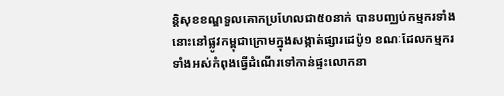ន្តិសុខខណ្ឌទួលគោកប្រហែលជា៥០នាក់ បានបញ្ឈប់កម្មករទាំងនោះនៅផ្លូវកម្ពុជាក្រោមក្នុងសង្កាត់ផ្សារដេប៉ូ១ ខណៈដែលកម្មករទាំងអស់កំពុងធ្វើដំណើរទៅកាន់ផ្ទះលោកនា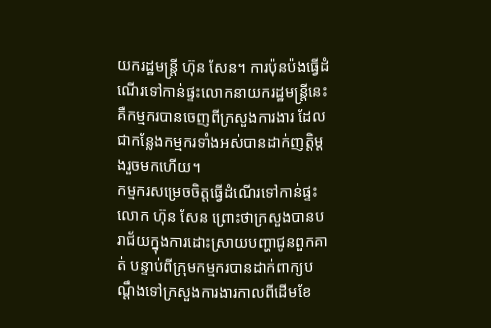យករដ្ឋមន្ត្រី ហ៊ុន សែន។ ការប៉ុនប៉ងធ្វើដំណើរទៅកាន់ផ្ទះលោកនាយករដ្ឋមន្ត្រីនេះ គឺកម្មករបានចេញពីក្រសួងការងារ ដែលជាកន្លែងកម្មករទាំងអស់បានដាក់ញត្តិម្ដងរួចមកហើយ។
កម្មករសម្រេចចិត្តធ្វើដំណើរទៅកាន់ផ្ទះលោក ហ៊ុន សែន ព្រោះថាក្រសួងបានបរាជ័យក្នុងការដោះស្រាយបញ្ហាជូនពួកគាត់ បន្ទាប់ពីក្រុមកម្មករបានដាក់ពាក្យបណ្ដឹងទៅក្រសួងការងារកាលពីដើមខែ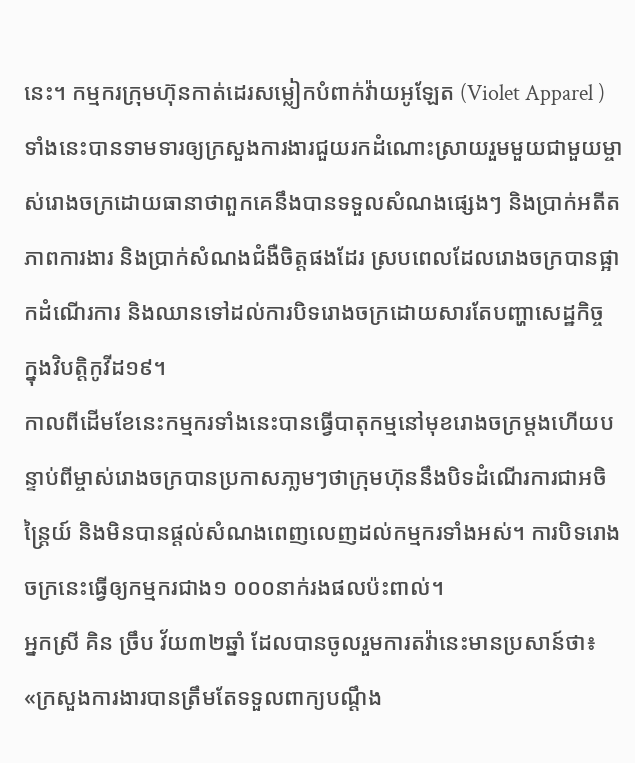នេះ។ កម្មករក្រុមហ៊ុនកាត់ដេរសម្លៀកបំពាក់វ៉ាយអូឡែត (Violet Apparel )ទាំងនេះបានទាមទារឲ្យក្រសួងការងារជួយរកដំណោះស្រាយរួមមួយជាមួយម្ចាស់រោងចក្រដោយធានាថាពួកគេនឹងបានទទួលសំណងផ្សេងៗ និងប្រាក់អតីតភាពការងារ និងប្រាក់សំណងជំងឺចិត្តផងដែរ ស្របពេលដែលរោងចក្របានផ្អាកដំណើរការ និងឈានទៅដល់ការបិទរោងចក្រដោយសារតែបញ្ហាសេដ្ឋកិច្ច ក្នុងវិបត្តិកូវីដ១៩។
កាលពីដើមខែនេះកម្មករទាំងនេះបានធ្វើបាតុកម្មនៅមុខរោងចក្រម្ដងហើយបន្ទាប់ពីម្ចាស់រោងចក្របានប្រកាសភា្លមៗថាក្រុមហ៊ុននឹងបិទដំណើរការជាអចិន្ត្រៃយ៍ និងមិនបានផ្ដល់សំណងពេញលេញដល់កម្មករទាំងអស់។ ការបិទរោងចក្រនេះធ្វើឲ្យកម្មករជាង១ ០០០នាក់រងផលប៉ះពាល់។
អ្នកស្រី គិន ច្រឹប វ័យ៣២ឆ្នាំ ដែលបានចូលរួមការតវ៉ានេះមានប្រសាន៍ថា៖ «ក្រសួងការងារបានត្រឹមតែទទួលពាក្យបណ្ដឹង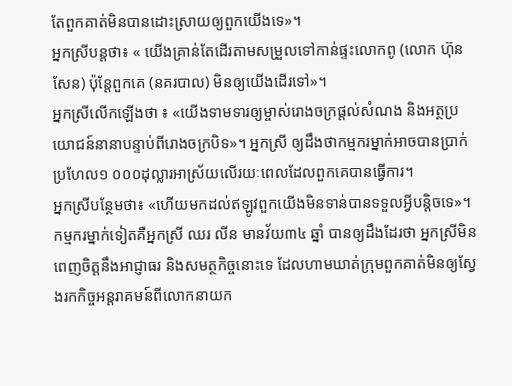តែពួកគាត់មិនបានដោះស្រាយឲ្យពួកយើងទេ»។
អ្នកស្រីបន្តថា៖ « យើងគ្រាន់តែដើរតាមសម្រួលទៅកាន់ផ្ទះលោកពូ (លោក ហ៊ុន សែន) ប៉ុន្តែពួកគេ (នគរបាល) មិនឲ្យយើងដើរទៅ»។
អ្នកស្រីលើកឡើងថា ៖ «យើងទាមទារឲ្យម្ចាស់រោងចក្រផ្ដល់សំណង និងអត្ថប្រយោជន៍នានាបន្ទាប់ពីរោងចក្របិទ»។ អ្នកស្រី ឲ្យដឹងថាកម្មករម្នាក់អាចបានប្រាក់ប្រហែល១ ០០០ដុល្លារអាស្រ័យលើរយៈពេលដែលពួកគេបានធ្វើការ។
អ្នកស្រីបន្ថែមថា៖ «ហើយមកដល់ឥឡូវពួកយើងមិនទាន់បានទទួលអ្វីបន្តិចទេ»។
កម្មករម្នាក់ទៀតគឺអ្នកស្រី ឈរ លីន មានវ័យ៣៤ ឆ្នាំ បានឲ្យដឹងដែរថា អ្នកស្រីមិនពេញចិត្តនឹងអាជ្ញាធរ និងសមត្ថកិច្ចនោះទេ ដែលហាមឃាត់ក្រុមពួកគាត់មិនឲ្យស្វែងរកកិច្ចអន្តរាគមន៍ពីលោកនាយក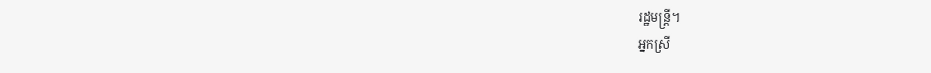រដ្ឋមន្ត្រី។
អ្នកស្រី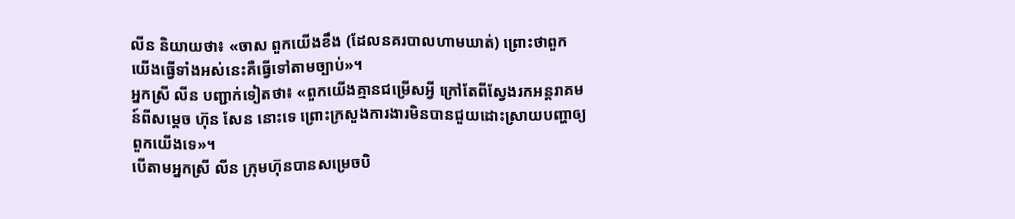លីន និយាយថា៖ «ចាស ពួកយើងខឹង (ដែលនគរបាលហាមឃាត់) ព្រោះថាពួកយើងធ្វើទាំងអស់នេះគឺធ្វើទៅតាមច្បាប់»។
អ្នកស្រី លីន បញ្ជាក់ទៀតថា៖ «ពួកយើងគ្មានជម្រើសអ្វី ក្រៅតែពីស្វែងរកអន្តរាគមន៍ពីសម្តេច ហ៊ុន សែន នោះទេ ព្រោះក្រសួងការងារមិនបានជួយដោះស្រាយបញ្ហាឲ្យពួកយើងទេ»។
បើតាមអ្នកស្រី លីន ក្រុមហ៊ុនបានសម្រេចបិ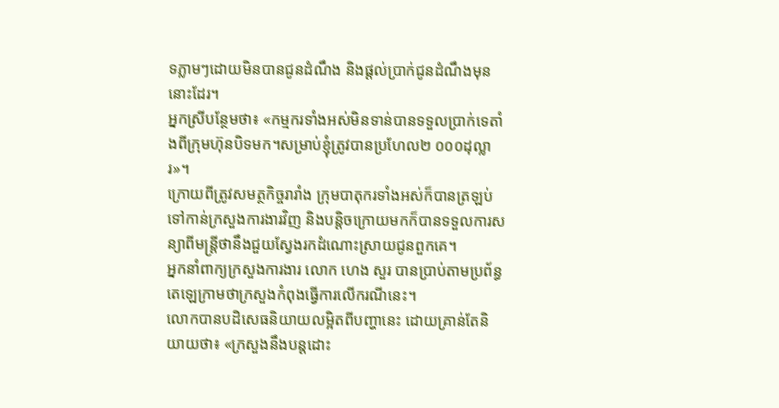ទភ្លាមៗដោយមិនបានជូនដំណឹង និងផ្ដល់ប្រាក់ជូនដំណឹងមុននោះដែរ។
អ្នកស្រីបន្ថែមថា៖ «កម្មករទាំងអស់មិនទាន់បានទទួលប្រាក់ទេតាំងពីក្រុមហ៊ុនបិទមក។សម្រាប់ខ្ញុំត្រូវបានប្រហែល២ ០០០ដុល្លារ»។
ក្រោយពីត្រូវសមត្ថកិច្ចរារាំង ក្រុមបាតុករទាំងអស់ក៏បានត្រឡប់ទៅកាន់ក្រសួងការងារវិញ និងបន្តិចក្រោយមកក៏បានទទួលការសន្យាពីមន្ត្រីថានឹងជួយស្វែងរកដំណោះស្រាយជូនពួកគេ។
អ្នកនាំពាក្យក្រសួងការងារ លោក ហេង សួរ បានប្រាប់តាមប្រព័ន្ធតេឡេក្រាមថាក្រសួងកំពុងធ្វើការលើករណីនេះ។
លោកបានបដិសេធនិយាយលម្អិតពីបញ្ហានេះ ដោយគ្រាន់តែនិយាយថា៖ «ក្រសួងនឹងបន្តដោះ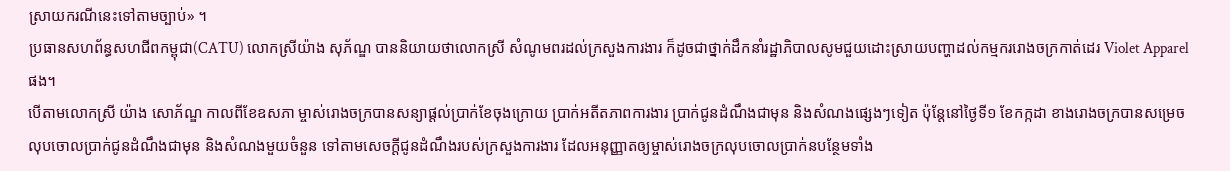ស្រាយករណីនេះទៅតាមច្បាប់» ។
ប្រធានសហព័ន្ធសហជីពកម្ពុជា(CATU) លោកស្រីយ៉ាង សុភ័ណ្ឌ បាននិយាយថាលោកស្រី សំណូមពរដល់ក្រសួងការងារ ក៏ដូចជាថ្នាក់ដឹកនាំរដ្ឋាភិបាលសូមជួយដោះស្រាយបញ្ហាដល់កម្មកររោងចក្រកាត់ដេរ Violet Apparel ផង។
បើតាមលោកស្រី យ៉ាង សោភ័ណ្ឌ កាលពីខែឧសភា ម្ចាស់រោងចក្របានសន្យាផ្ដល់ប្រាក់ខែចុងក្រោយ ប្រាក់អតីតភាពការងារ ប្រាក់ជូនដំណឹងជាមុន និងសំណងផ្សេងៗទៀត ប៉ុន្តែនៅថ្ងៃទី១ ខែកក្កដា ខាងរោងចក្របានសម្រេចលុបចោលប្រាក់ជូនដំណឹងជាមុន និងសំណងមួយចំនួន ទៅតាមសេចក្ដីជូនដំណឹងរបស់ក្រសួងការងារ ដែលអនុញ្ញាតឲ្យម្ចាស់រោងចក្រលុបចោលប្រាក់នបន្ថែមទាំង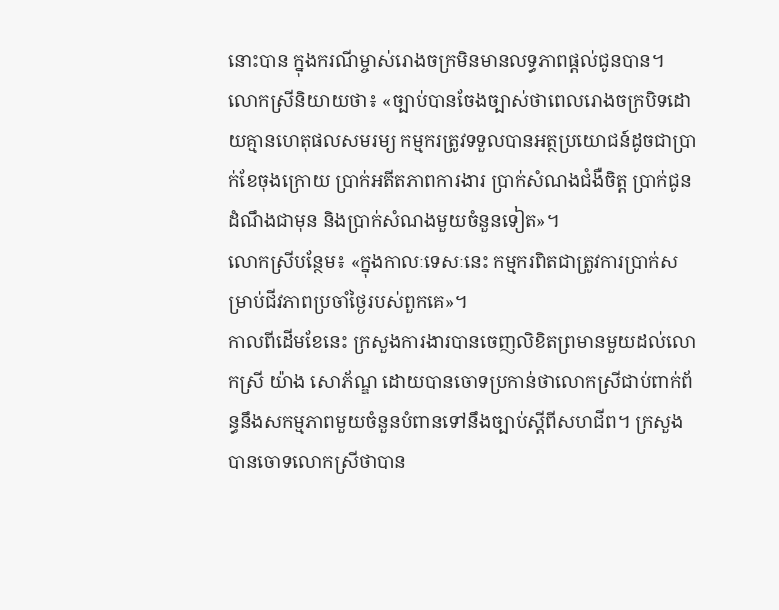នោះបាន ក្នុងករណីម្ចាស់រោងចក្រមិនមានលទ្ធភាពផ្ដល់ជូនបាន។
លោកស្រីនិយាយថា៖ «ច្បាប់បានចែងច្បាស់ថាពេលរោងចក្របិទដោយគ្មានហេតុផលសមរម្យ កម្មករត្រូវទទួលបានអត្ថប្រយោជន៍ដូចជាប្រាក់ខែចុងក្រោយ ប្រាក់អតីតភាពការងារ ប្រាក់សំណងជំងឺចិត្ត ប្រាក់ជូនដំណឹងជាមុន និងប្រាក់សំណងមួយចំនួនទៀត»។
លោកស្រីបន្ថែម៖ «ក្នុងកាលៈទេសៈនេះ កម្មករពិតជាត្រូវការប្រាក់សម្រាប់ជីវភាពប្រចាំថ្ងៃរបស់ពួកគេ»។
កាលពីដើមខែនេះ ក្រសួងការងារបានចេញលិខិតព្រមានមួយដល់លោកស្រី យ៉ាង សោភ័ណ្ឌ ដោយបានចោទប្រកាន់ថាលោកស្រីជាប់ពាក់ព័ន្ធនឹងសកម្មភាពមួយចំនួនបំពានទៅនឹងច្បាប់ស្ដីពីសហជីព។ ក្រសួងបានចោទលោកស្រីថាបាន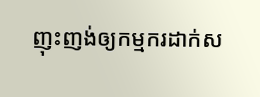ញុះញង់ឲ្យកម្មករដាក់ស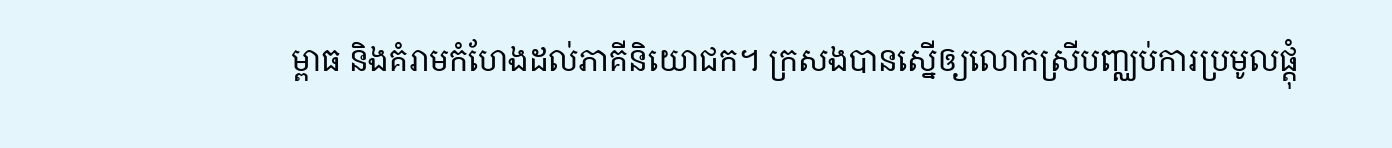ម្ពាធ និងគំរាមកំហែងដល់ភាគីនិយោជក។ ក្រសងបានស្នើឲ្យលោកស្រីបញ្ឈប់ការប្រមូលផ្ដុំ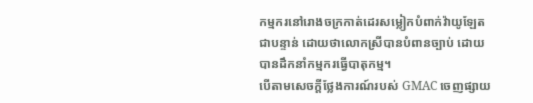កម្មករនៅរោងចក្រកាត់ដេរសម្លៀកបំពាក់វ៉ាយូឡែត ជាបន្ទាន់ ដោយថាលោកស្រីបានបំពានច្បាប់ ដោយបានដឹកនាំកម្មករធ្វើបាតុកម្ម។
បើតាមសេចក្ដីថ្លែងការណ៍របស់ GMAC ចេញផ្សាយ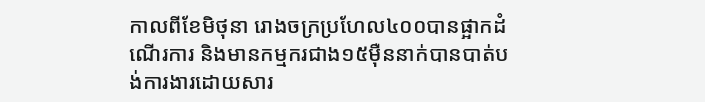កាលពីខែមិថុនា រោងចក្រប្រហែល៤០០បានផ្អាកដំណើរការ និងមានកម្មករជាង១៥ម៉ឺននាក់បានបាត់បង់ការងារដោយសារ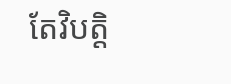តែវិបត្តិ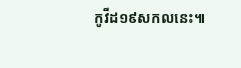កូវីដ១៩សកលនេះ៕